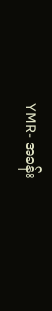YMR- အခန်း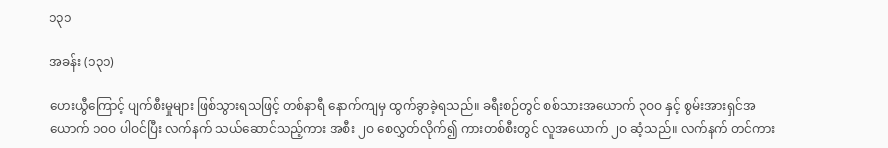၁၃၁

အခန်း (၁၃၁)

ဟေးယွီကြောင့် ပျက်စီးမှုများ ဖြစ်သွားရသဖြင့် တစ်နာရီ နောက်ကျမှ ထွက်ခွာခဲ့ရသည်။ ခရီးစဉ်တွင် စစ်သားအယောက် ၃ဝဝ နှင့် စွမ်းအားရှင်အယောက် ၁ဝဝ ပါဝင်ပြီး လက်နက် သယ်ဆောင်သည့်ကား အစီး ၂ဝ စေလွှတ်လိုက်၍ ကားတစ်စီးတွင် လူအယောက် ၂ဝ ဆံ့သည်။ လက်နက် တင်ကား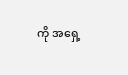ကို အရှေ့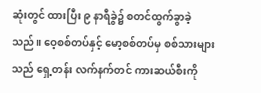ဆုံးတွင် ထားပြီး ၉ နာရီခွဲ၌ စတင်ထွက်ခွာခဲ့သည်။ ဝေ့စစ်တပ်နှင့် မော့စစ်တပ်မှ စစ်သားများသည် ရှေ့တန်း လက်နက်တင် ကားဆယ်စီးကို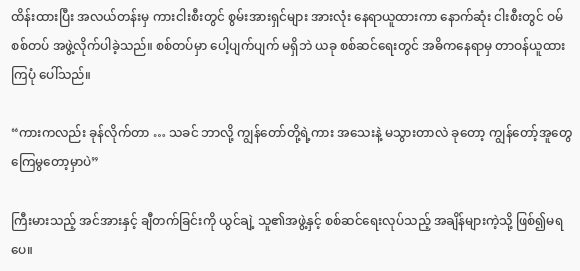ထိန်းထားပြီး အလယ်တန်းမှ ကားငါးစီးတွင် စွမ်းအားရှင်များ အားလုံး နေရာယူထားကာ နောက်ဆုံး ငါးစီးတွင် ဝမ်စစ်တပ် အဖွဲ့လိုက်ပါခဲ့သည်။ စစ်တပ်မှာ ပေါ့ပျက်ပျက် မရှိဘဲ ယခု စစ်ဆင်ရေးတွင် အဓိကနေရာမှ တာဝန်ယူထားကြပုံ ပေါ်သည်။

“ကားကလည်း ခုန်လိုက်တာ … သခင် ဘာလို့ ကျွန်တော်တို့ရဲ့ကား အသေးနဲ့ မသွားတာလဲ ခုတော့ ကျွန်တော့်အူတွေ ကြေမွတော့မှာပဲ”

ကြီးမားသည့် အင်အားနှင့် ချီတက်ခြင်းကို ယွင်ချဲ့ သူ၏အဖွဲ့နှင့် စစ်ဆင်ရေးလုပ်သည့် အချိန်များကဲ့သို့ ဖြစ်၍မရပေ။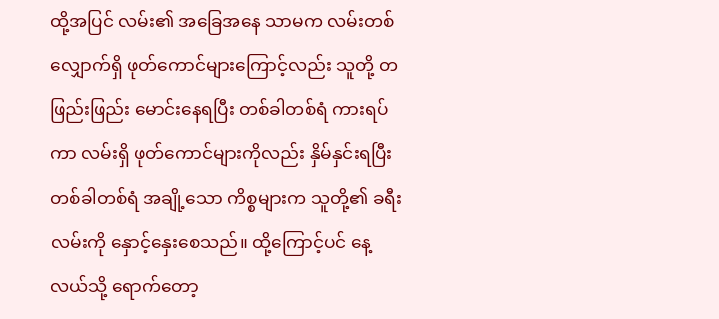ထို့အပြင် လမ်း၏ အခြေအနေ သာမက လမ်းတစ်လျှောက်ရှိ ဖုတ်ကောင်များကြောင့်လည်း သူတို့ တဖြည်းဖြည်း မောင်းနေရပြီး တစ်ခါတစ်ရံ ကားရပ်ကာ လမ်းရှိ ဖုတ်ကောင်များကိုလည်း နှိမ်နှင်းရပြီး တစ်ခါတစ်ရံ အချို့သော ကိစ္စများက သူတို့၏ ခရီးလမ်းကို နှောင့်နှေးစေသည်။ ထို့ကြောင့်ပင် နေ့လယ်သို့ ရောက်တော့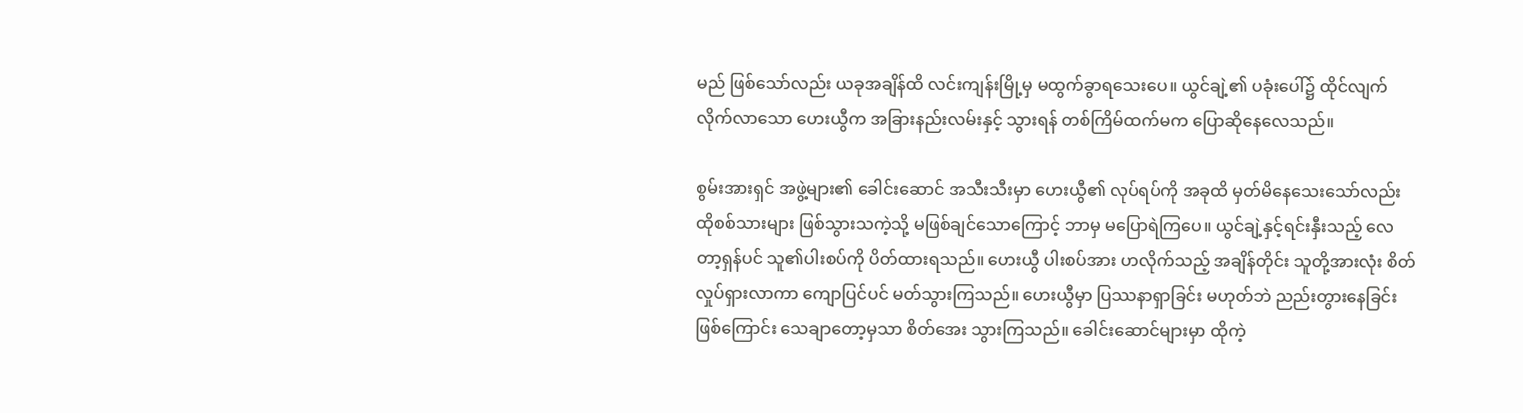မည် ဖြစ်သော်လည်း ယခုအချိန်ထိ လင်းကျန်းမြို့မှ မထွက်ခွာရသေးပေ။ ယွင်ချဲ့၏ ပခုံးပေါ်၌ ထိုင်လျက် လိုက်လာသော ဟေးယွီက အခြားနည်းလမ်းနှင့် သွားရန် တစ်ကြိမ်ထက်မက ပြောဆိုနေလေသည်။

စွမ်းအားရှင် အဖွဲ့များ၏ ခေါင်းဆောင် အသီးသီးမှာ ဟေးယွီ၏ လုပ်ရပ်ကို အခုထိ မှတ်မိနေသေးသော်လည်း ထိုစစ်သားများ ဖြစ်သွားသကဲ့သို့ မဖြစ်ချင်သောကြောင့် ဘာမှ မပြောရဲကြပေ။ ယွင်ချဲ့နှင့်ရင်းနှီးသည့် လေတာ့ရှန်ပင် သူ၏ပါးစပ်ကို ပိတ်ထားရသည်။ ဟေးယွီ ပါးစပ်အား ဟလိုက်သည့် အချိန်တိုင်း သူတို့အားလုံး စိတ်လှုပ်ရှားလာကာ ကျောပြင်ပင် မတ်သွားကြသည်။ ဟေးယွီမှာ ပြဿနာရှာခြင်း မဟုတ်ဘဲ ညည်းတွားနေခြင်း ဖြစ်ကြောင်း သေချာတော့မှသာ စိတ်အေး သွားကြသည်။ ခေါင်းဆောင်များမှာ ထိုကဲ့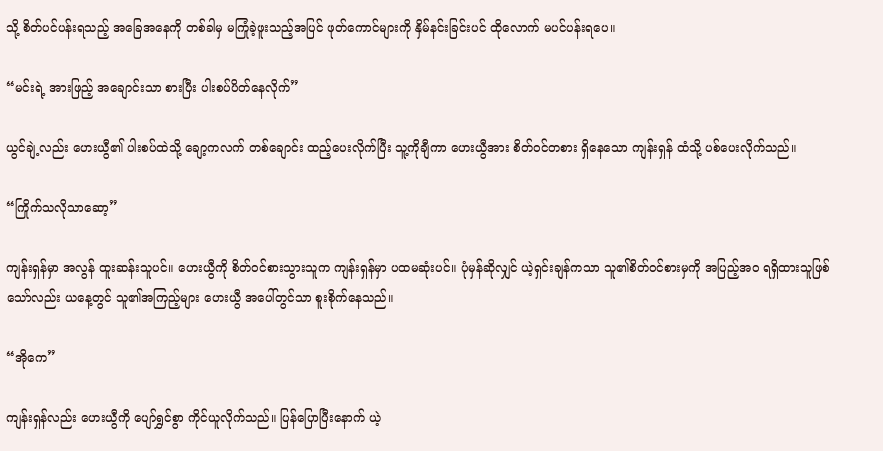သို့ စိတ်ပင်ပန်းရသည့် အခြေအနေကို တစ်ခါမှ မကြုံခဲ့ဖူးသည့်အပြင် ဖုတ်ကောင်များကို နှိမ်နင်းခြင်းပင် ထိုလောက် မပင်ပန်းရပေ။

“မင်းရဲ့ အားဖြည့် အချောင်းသာ စားပြီး ပါးစပ်ပိတ်နေလိုက်”

ယွင်ချဲ့လည်း ဟေးယွီ၏ ပါးစပ်ထဲသို့ ချော့ကလက် တစ်ချောင်း ထည့်ပေးလိုက်ပြီး သူ့ကိုချီကာ ဟေးယွီအား စိတ်ဝင်တစား ရှိနေသော ကျန်းရှန် ထံသို့ ပစ်ပေးလိုက်သည်။

“ကြိုက်သလိုသာဆော့”

ကျန်းရှန်မှာ အလွန် ထူးဆန်းသူပင်။ ဟေးယွီကို စိတ်ဝင်စားသွားသူက ကျန်းရှန်မှာ ပထမဆုံးပင်။ ပုံမှန်ဆိုလျှင် ယဲ့ရှင်းချန်ကသာ သူ၏စိတ်ဝင်စားမှကို အပြည့်အဝ ရရှိထားသူဖြစ်သော်လည်း ယနေ့တွင် သူ၏အကြည့်များ ဟေးယွီ အပေါ်တွင်သာ စူးစိုက်နေသည်။

“အိုကေ”

ကျန်းရှန်လည်း ဟေးယွီကို ပျော်ရွှင်စွာ ကိုင်ယူလိုက်သည်။ ပြန်ပြောပြီးနောက် ယဲ့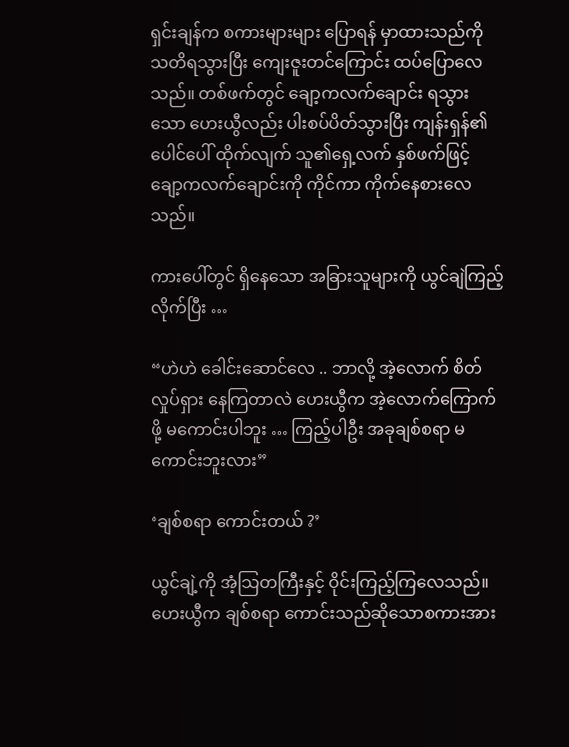ရှင်းချန်က စကားများများ ပြောရန် မှာထားသည်ကို သတိရသွားပြီး ကျေးဇူးတင်ကြောင်း ထပ်ပြောလေသည်။ တစ်ဖက်တွင် ချော့ကလက်ချောင်း ရသွားသော ဟေးယွီလည်း ပါးစပ်ပိတ်သွားပြီး ကျန်းရှန်၏ ပေါင်ပေါ် ထိုက်လျက် သူ၏ရှေ့လက် နှစ်ဖက်ဖြင့် ချော့ကလက်ချောင်းကို ကိုင်ကာ ကိုက်နေစားလေသည်။

ကားပေါ်တွင် ရှိနေသော အခြားသူများကို ယွင်ချဲကြည့်လိုက်ပြီး …

“ဟဲဟဲ ခေါင်းဆောင်လေ .. ဘာလို့ အဲ့လောက် စိတ်လှုပ်ရှား နေကြတာလဲ ဟေးယွီက အဲ့လောက်ကြောက်ဖို့ မကောင်းပါဘူး … ကြည့်ပါဦး အခုချစ်စရာ မကောင်းဘူးလား”

‘ချစ်စရာ ကောင်းတယ် ?’

ယွင်ချဲ့ကို အံ့သြတကြီးနှင့် ဝိုင်းကြည့်ကြလေသည်။ ဟေးယွီက ချစ်စရာ ကောင်းသည်ဆိုသောစကားအား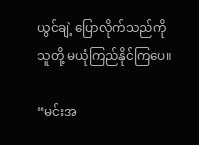ယွင်ချဲ့ ပြောလိုက်သည်ကို သူတို့ မယုံကြည်နိုင်ကြပေ။

“မင်းအ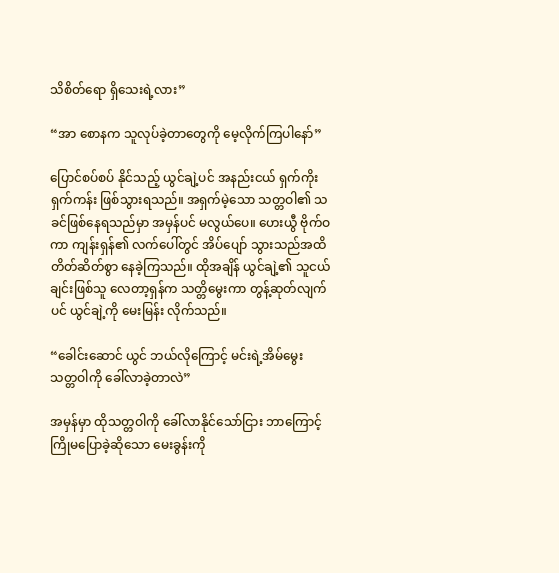သိစိတ်ရော ရှိသေးရဲ့လား”

“အာ စောနက သူလုပ်ခဲ့တာတွေကို မေ့လိုက်ကြပါနော်”

ပြောင်စပ်စပ် နိုင်သည့် ယွင်ချဲ့ပင် အနည်းငယ် ရှက်ကိုးရှက်ကန်း ဖြစ်သွားရသည်။ အရှက်မဲ့သော သတ္တဝါ၏ သခင်ဖြစ်နေရသည်မှာ အမှန်ပင် မလွယ်ပေ။ ဟေးယွီ ဗိုက်ဝကာ ကျန်းရှန်၏ လက်ပေါ်တွင် အိပ်ပျော် သွားသည်အထိ တိတ်ဆိတ်စွာ နေခဲ့ကြသည်။ ထိုအချိန် ယွင်ချဲ့၏ သူငယ်ချင်းဖြစ်သူ လေတာ့ရှန်က သတ္တိမွေးကာ တွန့်ဆုတ်လျက်ပင် ယွင်ချဲ့ကို မေးမြန်း လိုက်သည်။

“ခေါင်းဆောင် ယွင် ဘယ်လိုကြောင့် မင်းရဲ့အိမ်မွေး သတ္တဝါကို ခေါ်လာခဲ့တာလဲ”

အမှန်မှာ ထိုသတ္တဝါကို ခေါ်လာနိုင်သော်ငြား ဘာကြောင့် ကြိုမပြောခဲ့ဆိုသော မေးခွန်းကို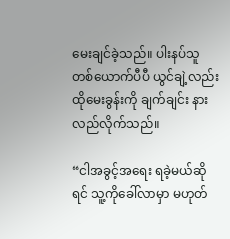မေးချင်ခဲ့သည်။ ပါးနပ်သူ တစ်ယောက်ပီပီ ယွင်ချဲ့လည်း ထိုမေးခွန်းကို ချက်ချင်း နားလည်လိုက်သည်။

“ငါအခွင့်အရေး ရခဲ့မယ်ဆိုရင် သူ့ကိုခေါ်လာမှာ မဟုတ်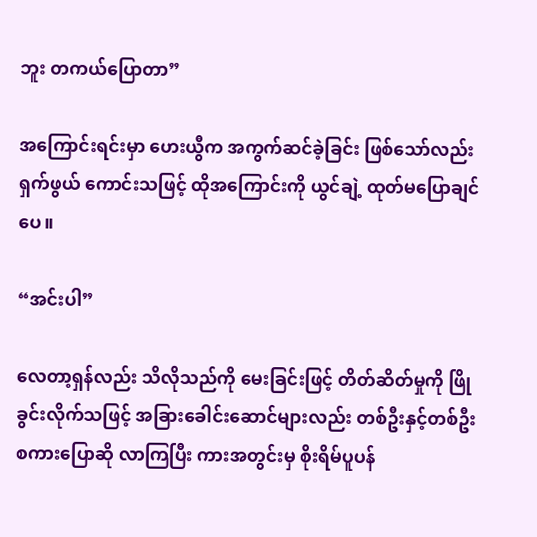ဘူး တကယ်ပြောတာ”

အကြောင်းရင်းမှာ ဟေးယွီက အကွက်ဆင်ခဲ့ခြင်း ဖြစ်သော်လည်း ရှက်ဖွယ် ကောင်းသဖြင့် ထိုအကြောင်းကို ယွင်ချဲ့ ထုတ်မပြောချင်ပေ။

“အင်းပါ”

လေတာ့ရှန်လည်း သိလိုသည်ကို မေးခြင်းဖြင့် တိတ်ဆိတ်မှုကို ဖြိုခွင်းလိုက်သဖြင့် အခြားခေါင်းဆောင်များလည်း တစ်ဦးနှင့်တစ်ဦး စကားပြောဆို လာကြပြီး ကားအတွင်းမှ စိုးရိမ်ပူပန်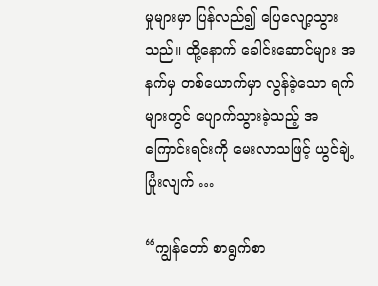မှုများမှာ ပြန်လည်၍ ပြေလျော့သွားသည်။ ထို့နောက် ခေါင်းဆောင်များ အနက်မှ တစ်ယောက်မှာ လွန်ခဲ့သော ရက်များတွင် ပျောက်သွားခဲ့သည့် အကြောင်းရင်းကို မေးလာသဖြင့် ယွင်ချဲ့ ပြုံးလျက် …

“ကျွန်တော် စာရွက်စာ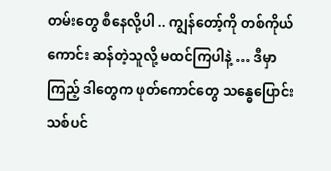တမ်းတွေ စီနေလို့ပါ .. ကျွန်တော့်ကို တစ်ကိုယ်ကောင်း ဆန်တဲ့သူလို့ မထင်ကြပါနဲ့ … ဒီမှာကြည့် ဒါတွေက ဖုတ်ကောင်တွေ သန္ဓေပြောင်း သစ်ပင်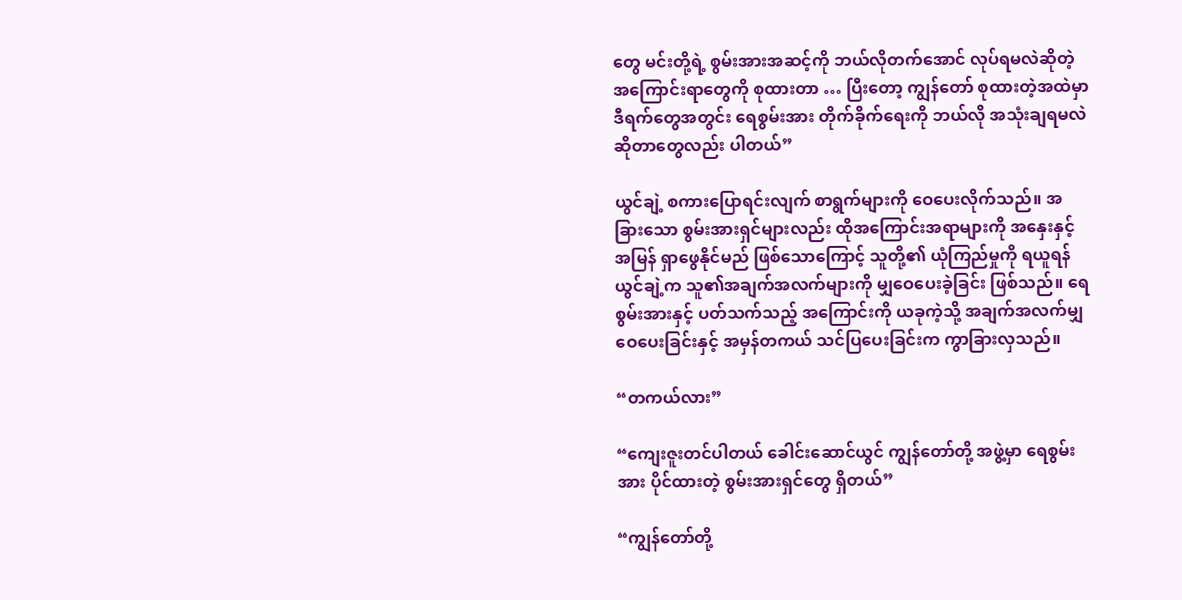တွေ မင်းတို့ရဲ့ စွမ်းအားအဆင့်ကို ဘယ်လိုတက်အောင် လုပ်ရမလဲဆိုတဲ့ အကြောင်းရာတွေကို စုထားတာ … ပြီးတော့ ကျွန်တော် စုထားတဲ့အထဲမှာ ဒီရက်တွေအတွင်း ရေစွမ်းအား တိုက်ခိုက်ရေးကို ဘယ်လို အသုံးချရမလဲ ဆိုတာတွေလည်း ပါတယ်”

ယွင်ချဲ့ စကားပြောရင်းလျက် စာရွက်များကို ဝေပေးလိုက်သည်။ အခြားသော စွမ်းအားရှင်များလည်း ထိုအကြောင်းအရာများကို အနှေးနှင့်အမြန် ရှာဖွေနိုင်မည် ဖြစ်သောကြောင့် သူတို့၏ ယုံကြည်မှုကို ရယူရန် ယွင်ချဲ့က သူ၏အချက်အလက်များကို မျှဝေပေးခဲ့ခြင်း ဖြစ်သည်။ ရေစွမ်းအားနှင့် ပတ်သက်သည့် အကြောင်းကို ယခုကဲ့သို့ အချက်အလက်မျှ ဝေပေးခြင်းနှင့် အမှန်တကယ် သင်ပြပေးခြင်းက ကွာခြားလှသည်။

“တကယ်လား”

“ကျေးဇူးတင်ပါတယ် ခေါင်းဆောင်ယွင် ကျွန်တော်တို့ အဖွဲ့မှာ ရေစွမ်းအား ပိုင်ထားတဲ့ စွမ်းအားရှင်တွေ ရှိတယ်”

“ကျွန်တော်တို့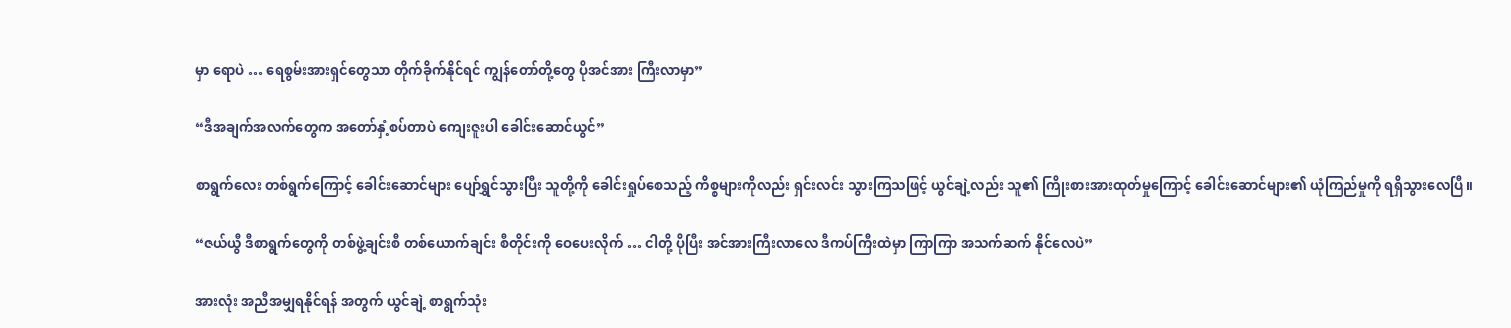မှာ ရောပဲ … ရေစွမ်းအားရှင်တွေသာ တိုက်ခိုက်နိုင်ရင် ကျွန်တော်တို့တွေ ပိုအင်အား ကြီးလာမှာ”

“ဒီအချက်အလက်တွေက အတော်နှံ့စပ်တာပဲ ကျေးဇူးပါ ခေါင်းဆောင်ယွင်”

စာရွက်လေး တစ်ရွက်ကြောင့် ခေါင်းဆောင်များ ပျော်ရွှင်သွားပြီး သူတို့ကို ခေါင်းရှုပ်စေသည့် ကိစ္စများကိုလည်း ရှင်းလင်း သွားကြသဖြင့် ယွင်ချဲ့လည်း သူ၏ ကြိုးစားအားထုတ်မှုကြောင့် ခေါင်းဆောင်များ၏ ယုံကြည်မှုကို ရရှိသွားလေပြီ။

“ဇယ်ယွီ ဒီစာရွက်တွေကို တစ်ဖွဲ့ချင်းစီ တစ်ယောက်ချင်း စီတိုင်းကို ဝေပေးလိုက် … ငါတို့ ပိုပြီး အင်အားကြီးလာလေ ဒီကပ်ကြီးထဲမှာ ကြာကြာ အသက်ဆက် နိုင်လေပဲ”

အားလုံး အညီအမျှရနိုင်ရန် အတွက် ယွင်ချဲ့ စာရွက်သုံး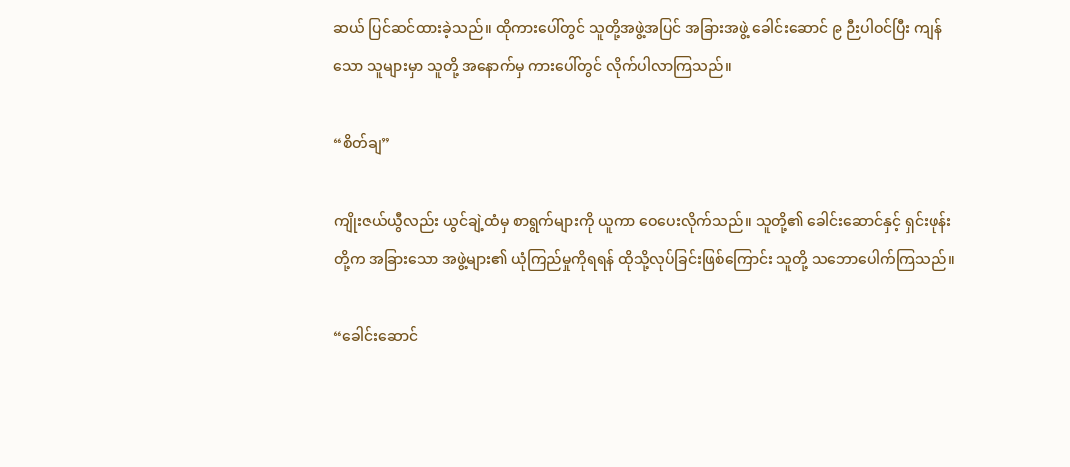ဆယ် ပြင်ဆင်ထားခဲ့သည်။ ထိုကားပေါ်တွင် သူတို့အဖွဲ့အပြင် အခြားအဖွဲ့ ခေါင်းဆောင် ၉ ဉီးပါဝင်ပြီး ကျန်သော သူများမှာ သူတို့ အနောက်မှ ကားပေါ်တွင် လိုက်ပါလာကြသည်။

“စိတ်ချ”

ကျိုးဇယ်ယွီလည်း ယွင်ချဲ့ထံမှ စာရွက်များကို ယူကာ ဝေပေးလိုက်သည်။ သူတို့၏ ခေါင်းဆောင်နှင့် ရှင်းဖုန်းတို့က အခြားသော အဖွဲ့များ၏ ယုံကြည်မှုကိုရရန် ထိုသို့လုပ်ခြင်းဖြစ်ကြောင်း သူတို့ သဘောပေါက်ကြသည်။

“ခေါင်းဆောင်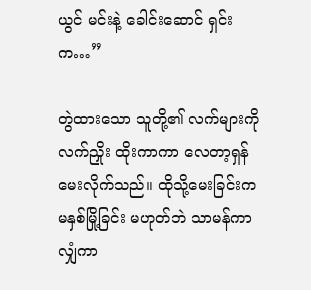ယွင် မင်းနဲ့ ခေါင်းဆောင် ရှင်းက…”

တွဲထားသော သူတို့၏ လက်များကို လက်ညှိုး ထိုးကာကာ လေတာ့ရှန် မေးလိုက်သည်။ ထိုသို့မေးခြင်းက မနှစ်မြို့ခြင်း မဟုတ်ဘဲ သာမန်ကာလျှံကာ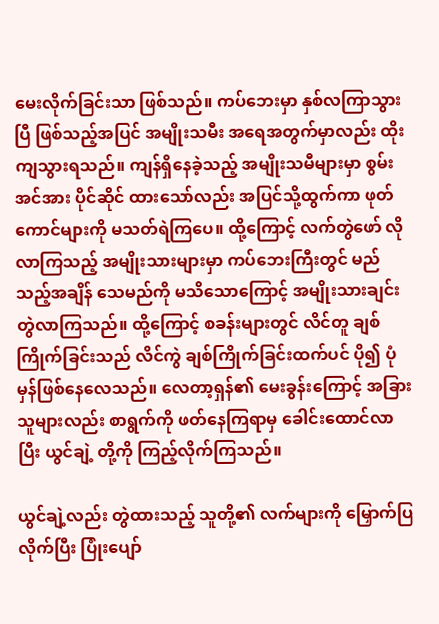မေးလိုက်ခြင်းသာ ဖြစ်သည်။ ကပ်ဘေးမှာ နှစ်လကြာသွားပြီ ဖြစ်သည့်အပြင် အမျိုးသမီး အရေအတွက်မှာလည်း ထိုးကျသွားရသည်။ ကျန်ရှိနေခဲ့သည့် အမျိုးသမီများမှာ စွမ်းအင်အား ပိုင်ဆိုင် ထားသော်လည်း အပြင်သို့ထွက်ကာ ဖုတ်ကောင်များကို မသတ်ရဲကြပေ။ ထို့ကြောင့် လက်တွဲဖော် လိုလာကြသည့် အမျိုးသားများမှာ ကပ်ဘေးကြီးတွင် မည်သည့်အချိန် သေမည်ကို မသိသောကြောင့် အမျိုးသားချင်း တွဲလာကြသည်။ ထို့ကြောင့် စခန်းများတွင် လိင်တူ ချစ်ကြိုက်ခြင်းသည် လိင်ကွဲ ချစ်ကြိုက်ခြင်းထက်ပင် ပို၍ ပုံမှန်ဖြစ်နေလေသည်။ လေတာ့ရှန်၏ မေးခွန်းကြောင့် အခြားသူများလည်း စာရွက်ကို ဖတ်နေကြရာမှ ခေါင်းထောင်လာပြီး ယွင်ချဲ့ တို့ကို ကြည့်လိုက်ကြသည်။

ယွင်ချဲ့လည်း တွဲထားသည့် သူတို့၏ လက်များကို မြှောက်ပြလိုက်ပြီး ပြုံးပျော်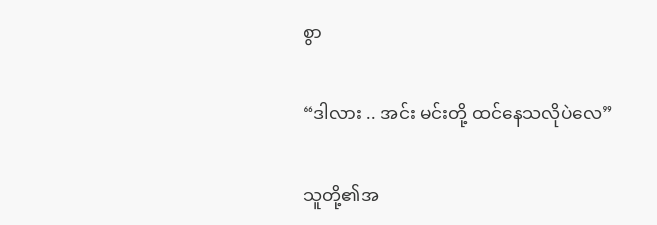စွာ

“ဒါလား .. အင်း မင်းတို့ ထင်နေသလိုပဲလေ”

သူတို့၏အ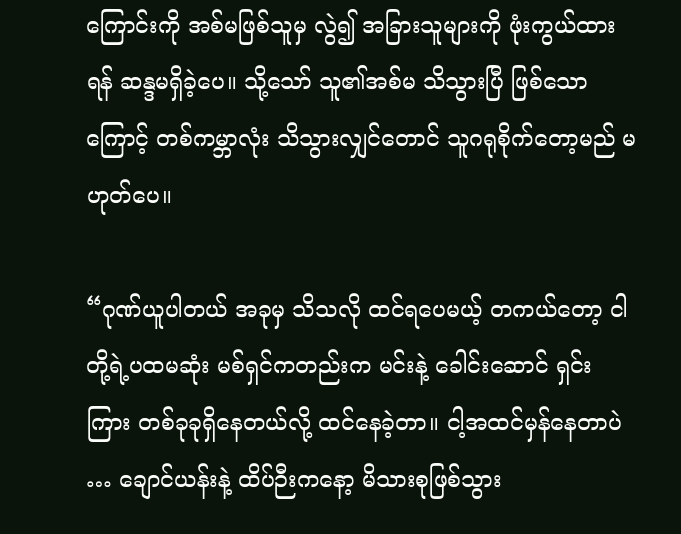ကြောင်းကို အစ်မဖြစ်သူမှ လွဲ၍ အခြားသူများကို ဖုံးကွယ်ထားရန် ဆန္ဒမရှိခဲ့ပေ။ သို့သော် သူ၏အစ်မ သိသွားပြီ ဖြစ်သောကြောင့် တစ်ကမ္ဘာလုံး သိသွားလျှင်တောင် သူဂရုစိုက်တော့မည် မဟုတ်ပေ။

“ဂုဏ်ယူပါတယ် အခုမှ သိသလို ထင်ရပေမယ့် တကယ်တော့ ငါတို့ရဲ့ပထမဆုံး မစ်ရှင်ကတည်းက မင်းနဲ့ ခေါင်းဆောင် ရှင်း ကြား တစ်ခုခုရှိနေတယ်လို့ ထင်နေခဲ့တာ။ ငါ့အထင်မှန်နေတာပဲ … ချောင်ယန်းနဲ့ ထိပ်ဉီးကနော့ မိသားစုဖြစ်သွား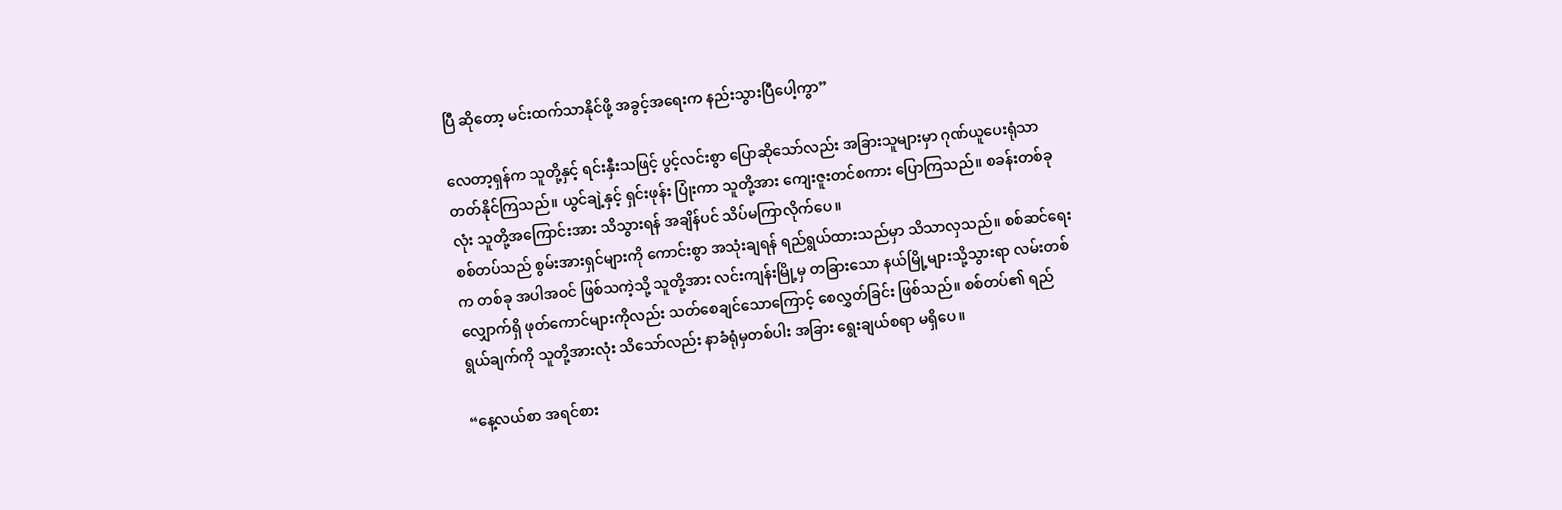ပြီ ဆိုတော့ မင်းထက်သာနိုင်ဖို့ အခွင့်အရေးက နည်းသွားပြီပေါ့ကွာ”

လေတာ့ရှန်က သူတို့နှင့် ရင်းနှီးသဖြင့် ပွင့်လင်းစွာ ပြောဆိုသော်လည်း အခြားသူများမှာ ဂုဏ်ယူပေးရုံသာ တတ်နိုင်ကြသည်။ ယွင်ချဲ့နှင့် ရှင်းဖုန်း ပြုံးကာ သူတို့အား ကျေးဇူးတင်စကား ပြောကြသည်။ စခန်းတစ်ခုလုံး သူတို့အကြောင်းအား သိသွားရန် အချိန်ပင် သိပ်မကြာလိုက်ပေ။
စစ်တပ်သည် စွမ်းအားရှင်များကို ကောင်းစွာ အသုံးချရန် ရည်ရွယ်ထားသည်မှာ သိသာလှသည်။ စစ်ဆင်ရေးက တစ်ခု အပါအဝင် ဖြစ်သကဲ့သို့ သူတို့အား လင်းကျန်းမြို့မှ တခြားသော နယ်မြို့များသို့သွားရာ လမ်းတစ်လျှောက်ရှိ ဖုတ်ကောင်များကိုလည်း သတ်စေချင်သောကြောင့် စေလွှတ်ခြင်း ဖြစ်သည်။ စစ်တပ်၏ ရည်ရွယ်ချက်ကို သူတို့အားလုံး သိသော်လည်း နာခံရုံမှတစ်ပါး အခြား ရွေးချယ်စရာ မရှိပေ။

“နေ့လယ်စာ အရင်စား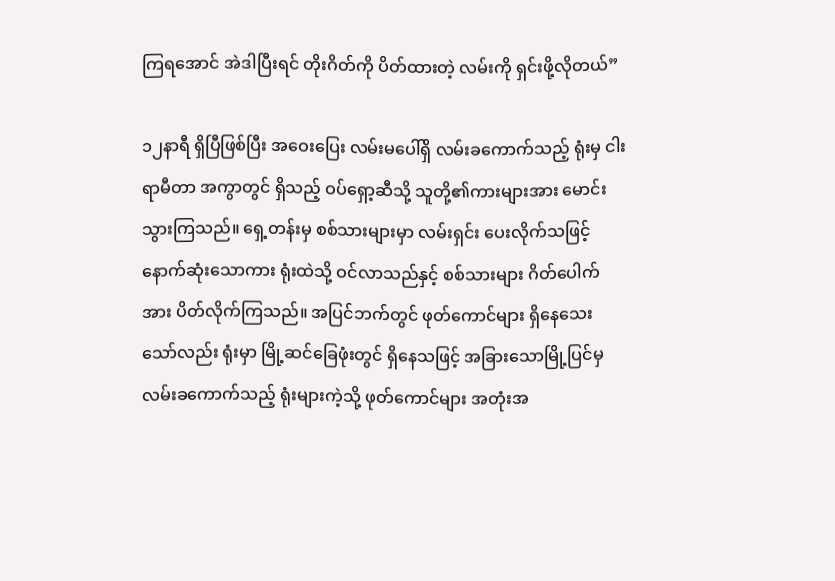ကြရအောင် အဲဒါပြီးရင် တိုးဂိတ်ကို ပိတ်ထားတဲ့ လမ်းကို ရှင်းဖို့လိုတယ်”

၁၂နာရီ ရှိပြီဖြစ်ပြီး အဝေးပြေး လမ်းမပေါ်ရှိ လမ်းခကောက်သည့် ရုံးမှ ငါးရာမီတာ အကွာတွင် ရှိသည့် ဝပ်ရှော့ဆီသို့ သူတို့၏ကားများအား မောင်းသွားကြသည်။ ရှေ့တန်းမှ စစ်သားများမှာ လမ်းရှင်း ပေးလိုက်သဖြင့် နောက်ဆုံးသောကား ရုံးထဲသို့ ဝင်လာသည်နှင့် စစ်သားများ ဂိတ်ပေါက်အား ပိတ်လိုက်ကြသည်။ အပြင်ဘက်တွင် ဖုတ်ကောင်များ ရှိနေသေးသော်လည်း ရုံးမှာ မြို့ဆင်ခြေဖုံးတွင် ရှိနေသဖြင့် အခြားသောမြို့ပြင်မှ လမ်းခကောက်သည့် ရုံးများကဲ့သို့ ဖုတ်ကောင်များ အတုံးအ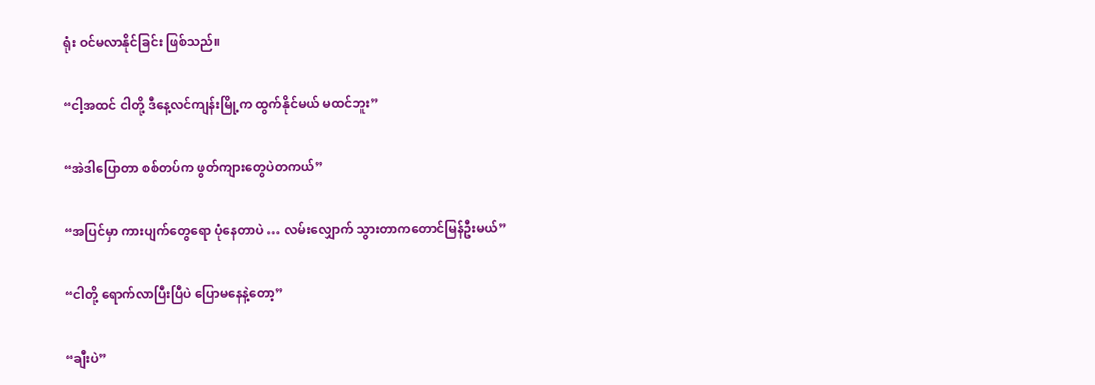ရုံး ဝင်မလာနိုင်ခြင်း ဖြစ်သည်။

“ငါ့အထင် ငါတို့ ဒီနေ့လင်ကျန်းမြို့က ထွက်နိုင်မယ် မထင်ဘူး”

“အဲဒါပြောတာ စစ်တပ်က ဖွတ်ကျားတွေပဲတကယ်”

“အပြင်မှာ ကားပျက်တွေရော ပုံနေတာပဲ … လမ်းလျှောက် သွားတာကတောင်မြန်ဦးမယ်”

“ငါတို့ ရောက်လာပြီးပြီပဲ ပြောမနေနဲ့တော့”

“ချီးပဲ”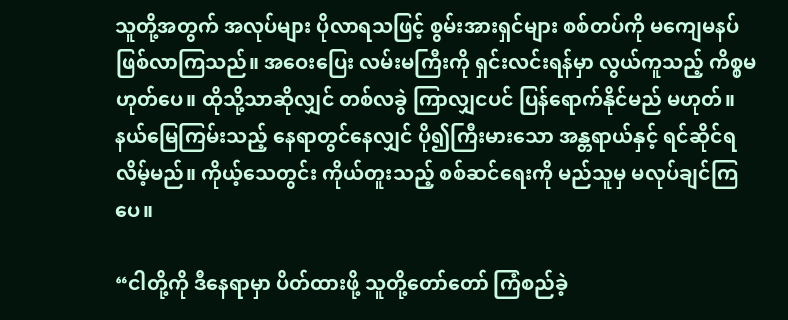သူတို့အတွက် အလုပ်များ ပိုလာရသဖြင့် စွမ်းအားရှင်များ စစ်တပ်ကို မကျေမနပ် ဖြစ်လာကြသည်။ အဝေးပြေး လမ်းမကြီးကို ရှင်းလင်းရန်မှာ လွယ်ကူသည့် ကိစ္စမဟုတ်ပေ။ ထိုသို့သာဆိုလျှင် တစ်လခွဲ ကြာလျှငပင် ပြန်ရောက်နိုင်မည် မဟုတ်။ နယ်မြေကြမ်းသည့် နေရာတွင်နေလျှင် ပို၍ကြီးမားသော အန္တရာယ်နှင့် ရင်ဆိုင်ရလိမ့်မည်။ ကိုယ့်သေတွင်း ကိုယ်တူးသည့် စစ်ဆင်ရေးကို မည်သူမှ မလုပ်ချင်ကြပေ။

“ငါတို့ကို ဒီနေရာမှာ ပိတ်ထားဖို့ သူတို့တော်တော် ကြံစည်ခဲ့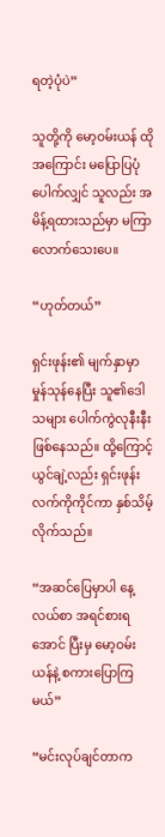ရတဲ့ပုံပဲ”

သူတို့ကို မော့ဝမ်းယန် ထိုအကြောင်း မပြောပြပုံ ပေါက်လျှင် သူလည်း အမိန့်ရထားသည်မှာ မကြာလောက်သေးပေ။

“ဟုတ်တယ်”

ရှင်းဖုန်း၏ မျက်နှာမှာ မှုန်သုန်နေပြီး သူ၏ဒေါသများ ပေါက်ကွဲလုနီးနီး ဖြစ်နေသည်။ ထို့ကြောင့် ယွင်ချဲ့လည်း ရှင်းဖုန်း လက်ကိုကိုင်ကာ နှစ်သိမ့်လိုက်သည်။

“အဆင်ပြေမှာပါ နေ့လယ်စာ အရင်စားရအောင် ပြီးမှ မော့ဝမ်းယန်နဲ့ စကားပြောကြမယ်”

“မင်းလုပ်ချင်တာက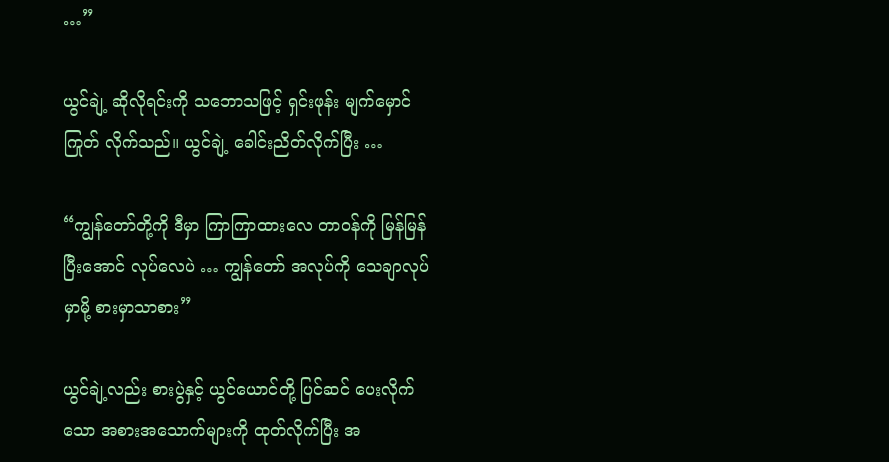…”

ယွင်ချဲ့ ဆိုလိုရင်းကို သဘောသဖြင့် ရှင်းဖုန်း မျက်မှောင်ကြုတ် လိုက်သည်။ ယွင်ချဲ့ ခေါင်းညိတ်လိုက်ပြီး …

“ကျွန်တော်တို့ကို ဒီမှာ ကြာကြာထားလေ တာဝန်ကို မြန်မြန်ပြီးအောင် လုပ်လေပဲ … ကျွန်တော် အလုပ်ကို သေချာလုပ်မှာမို့ စားမှာသာစား”

ယွင်ချဲ့လည်း စားပွဲနှင့် ယွင်ယောင်တို့ ပြင်ဆင် ပေးလိုက်သော အစားအသောက်များကို ထုတ်လိုက်ပြီး အ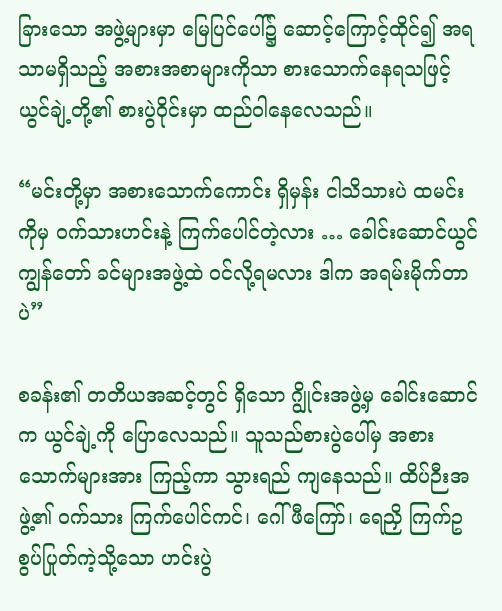ခြားသော အဖွဲ့များမှာ မြေပြင်ပေါ်၌ ဆောင့်ကြောင့်ထိုင်၍ အရသာမရှိသည့် အစားအစာများကိုသာ စားသောက်နေရသဖြင့် ယွင်ချဲ့တို့၏ စားပွဲဝိုင်းမှာ ထည်ဝါနေလေသည်။

“မင်းတို့မှာ အစားသောက်ကောင်း ရှိမှန်း ငါသိသားပဲ ထမင်းကိုမှ ဝက်သားဟင်းနဲ့ ကြက်ပေါင်တဲ့လား … ခေါင်းဆောင်ယွင် ကျွန်တော် ခင်များအဖွဲ့ထဲ ဝင်လို့ရမလား ဒါက အရမ်းမိုက်တာပဲ”

စခန်း၏ တတိယအဆင့်တွင် ရှိသော ဂျွိုင်းအဖွဲ့မှ ခေါင်းဆောင်က ယွင်ချဲ့ကို ပြောလေသည်။ သူသည်စားပွဲပေါ်မှ အစားသောက်များအား ကြည့်ကာ သွားရည် ကျနေသည်။ ထိပ်ဉီးအဖွဲ့၏ ဝက်သား ကြက်ပေါင်ကင်၊ ဂေါ်ဖီကြော်၊ ရေညှိ ကြက်ဥ စွပ်ပြုတ်ကဲ့သို့သော ဟင်းပွဲ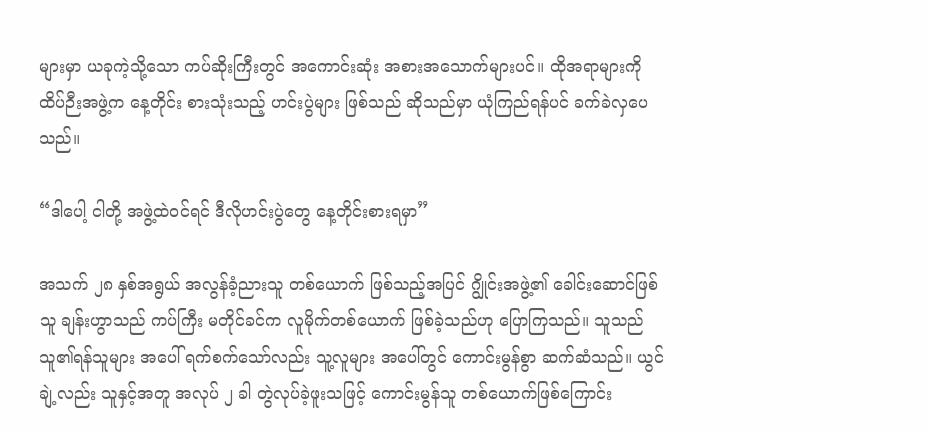များမှာ ယခုကဲ့သို့သော ကပ်ဆိုးကြီးတွင် အကောင်းဆုံး အစားအသောက်များပင်။ ထိုအရာများကို ထိပ်ဉီးအဖွဲ့က နေ့တိုင်း စားသုံးသည့် ဟင်းပွဲများ ဖြစ်သည် ဆိုသည်မှာ ယုံကြည်ရန်ပင် ခက်ခဲလှပေသည်။

“ဒါပေါ့ ငါတို့ အဖွဲ့ထဲဝင်ရင် ဒီလိုဟင်းပွဲတွေ နေ့တိုင်းစားရမှာ”

အသက် ၂၈ နှစ်အရွယ် အလွန်ခံ့ညားသူ တစ်ယောက် ဖြစ်သည့်အပြင် ဂျွိုင်းအဖွဲ့၏ ခေါင်းဆောင်ဖြစ်သူ ချန်းဟွာသည် ကပ်ကြီး မတိုင်ခင်က လူမိုက်တစ်ယောက် ဖြစ်ခဲ့သည်ဟု ပြောကြသည်။ သူသည် သူ၏ရန်သူများ အပေါ် ရက်စက်သော်လည်း သူ့လူများ အပေါ်တွင် ကောင်းမွန်စွာ ဆက်ဆံသည်။ ယွင်ချဲ့လည်း သူနှင့်အတူ အလုပ် ၂ ခါ တွဲလုပ်ခဲ့ဖူးသဖြင့် ကောင်းမွန်သူ တစ်ယောက်ဖြစ်ကြောင်း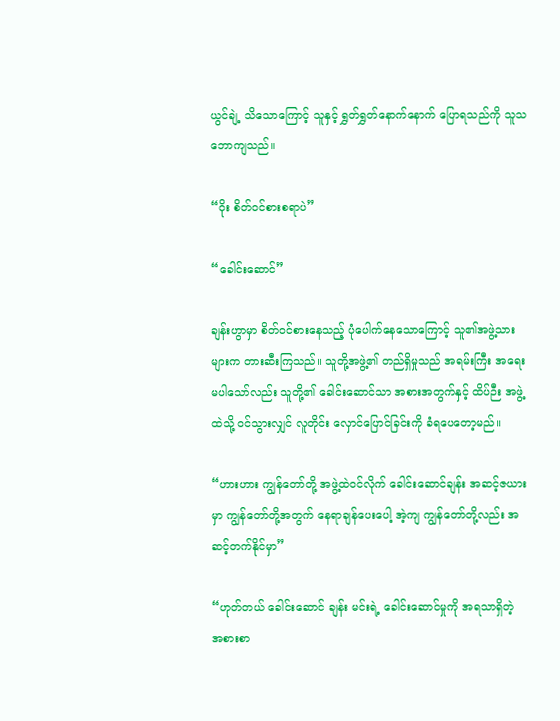ယွင်ချဲ့ သိသောကြောင့် သူနှင့် ရွှတ်ရွှတ်နောက်နောက် ပြောရသည်ကို သူသဘောကျသည်။

“ဝိုး စိတ်ဝင်စားစရာပဲ”

“ခေါင်းဆောင်”

ချန်းဟွာမှာ စိတ်ဝင်စားနေသည့် ပုံပေါက်နေသောကြောင့် သူ၏အဖွဲ့သားများက တားဆီးကြသည်။ သူတို့အဖွဲ့၏ တည်ရှိမှုသည် အရမ်းကြီး အရေးမပါသော်လည်း သူတို့၏ ခေါင်းဆောင်သာ အစားအတွက်နှင့် ထိပ်ဉီး အဖွဲ့ထဲသို့ ဝင်သွားလျှင် လူတိုင်း လှောင်ပြောင်ခြင်းကို ခံရပေတော့မည်။

“ဟားဟား ကျွန်တော်တို့ အဖွဲ့ထဲဝင်လိုက် ခေါင်းဆောင်ချန်း အဆင့်ဇယားမှာ ကျွန်တော်တို့အတွက် နေရာချန်ပေးပေါ့ အဲ့ကျ ကျွန်တော်တို့လည်း အဆင့်တက်နိုင်မှာ”

“ဟုတ်တယ် ခေါင်းဆောင် ချန်း မင်းရဲ့ ခေါင်းဆောင်မှုကို အရသာရှိတဲ့ အစားစာ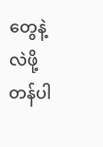တွေနဲ့ လဲဖို့တန်ပါ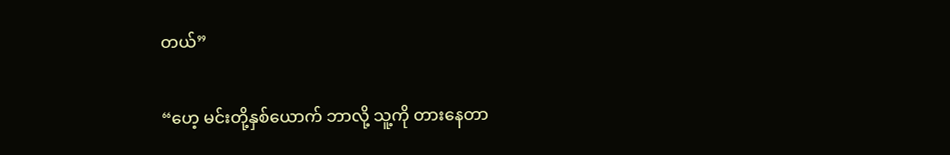တယ်”

“ဟေ့ မင်းတို့နှစ်ယောက် ဘာလို့ သူ့ကို တားနေတာ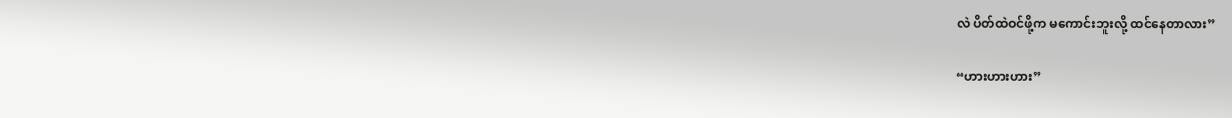လဲ ပိတ်ထဲဝင်ဖို့က မကောင်းဘူးလို့ ထင်နေတာလား”

“ဟားဟားဟား”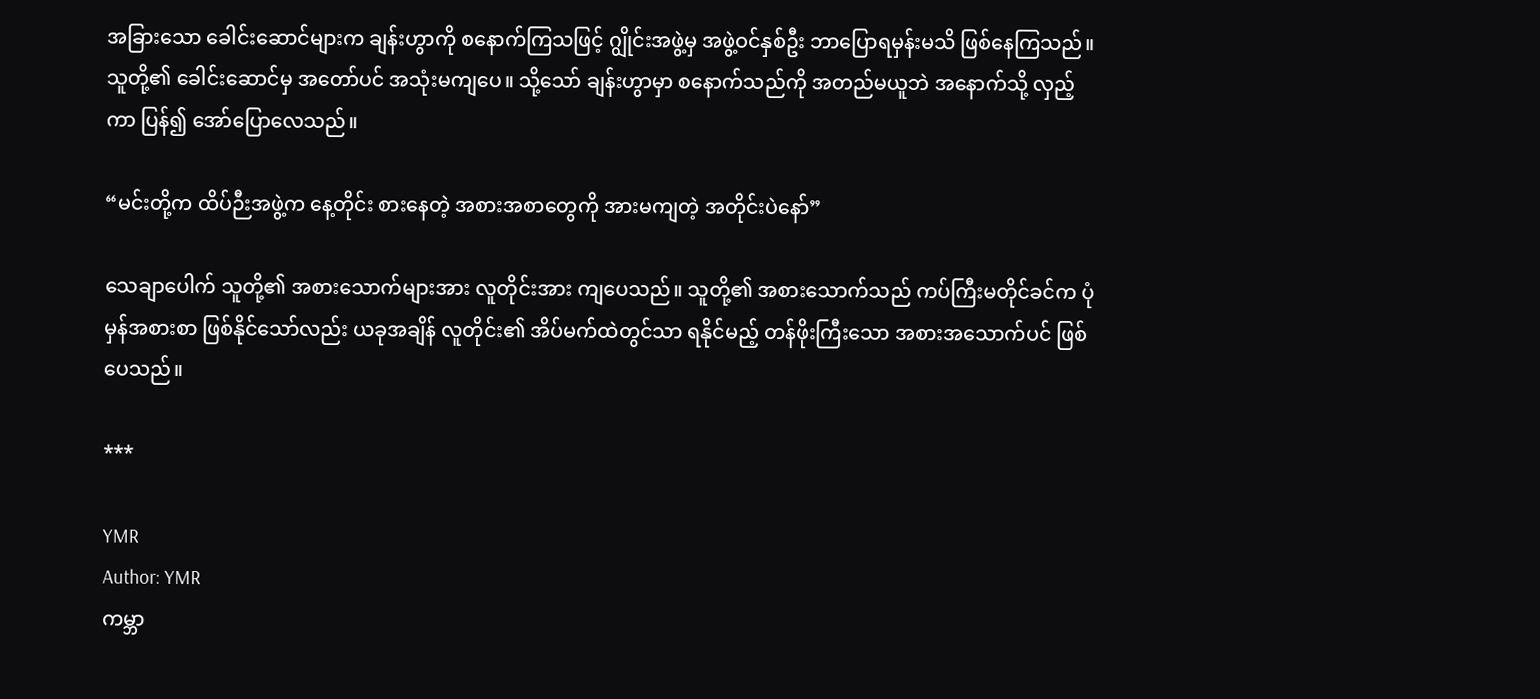အခြားသော ခေါင်းဆောင်များက ချန်းဟွာကို စနောက်ကြသဖြင့် ဂျွိုင်းအဖွဲ့မှ အဖွဲ့ဝင်နှစ်ဦး ဘာပြောရမှန်းမသိ ဖြစ်နေကြသည်။ သူတို့၏ ခေါင်းဆောင်မှ အတော်ပင် အသုံးမကျပေ။ သို့သော် ချန်းဟွာမှာ စနောက်သည်ကို အတည်မယူဘဲ အနောက်သို့ လှည့်ကာ ပြန်၍ အော်ပြောလေသည်။

“မင်းတို့က ထိပ်ဉီးအဖွဲ့က နေ့တိုင်း စားနေတဲ့ အစားအစာတွေကို အားမကျတဲ့ အတိုင်းပဲနော်”

သေချာပေါက် သူတို့၏ အစားသောက်များအား လူတိုင်းအား ကျပေသည်။ သူတို့၏ အစားသောက်သည် ကပ်ကြီးမတိုင်ခင်က ပုံမှန်အစားစာ ဖြစ်နိုင်သော်လည်း ယခုအချိန် လူတိုင်း၏ အိပ်မက်ထဲတွင်သာ ရနိုင်မည့် တန်ဖိုးကြီးသော အစားအသောက်ပင် ဖြစ်ပေသည်။

***

YMR
Author: YMR
ကမ္ဘာ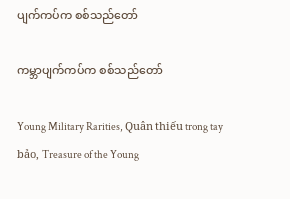ပျက်ကပ်က စစ်သည်တော်

ကမ္ဘာပျက်ကပ်က စစ်သည်တော်

Young Military Rarities, Quân thiếu trong tay bảo, Treasure of the Young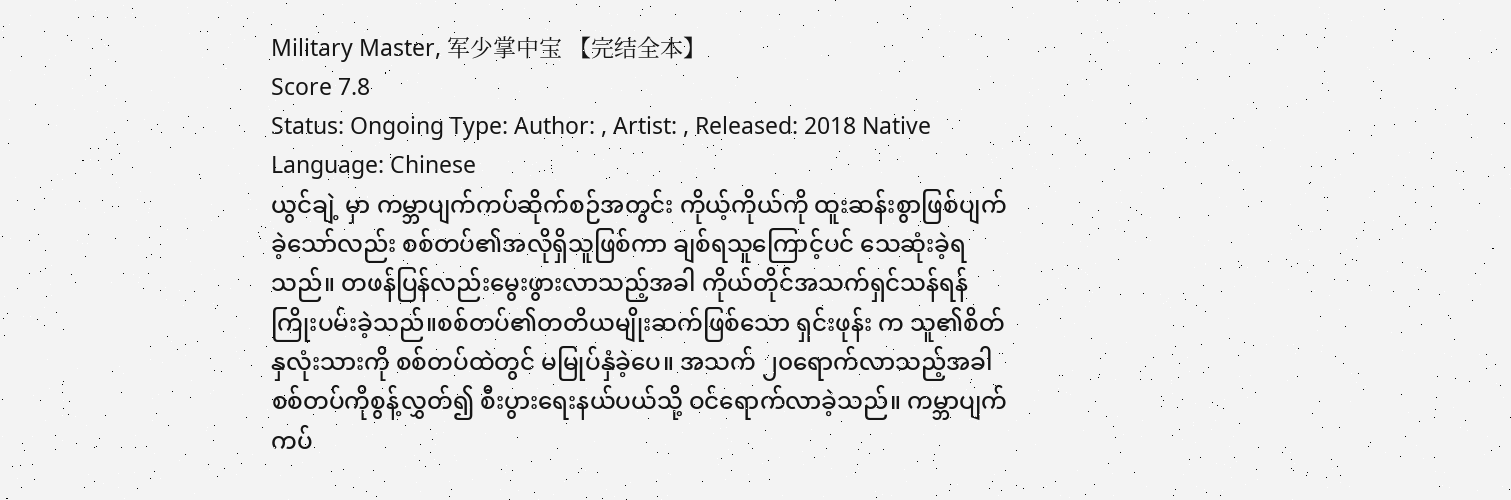Military Master, 军少掌中宝 【完结全本】
Score 7.8
Status: Ongoing Type: Author: , Artist: , Released: 2018 Native Language: Chinese
ယွင်ချဲ့ မှာ ကမ္ဘာပျက်ကပ်ဆိုက်စဉ်အတွင်း ကိုယ့်ကိုယ်ကို ထူးဆန်းစွာဖြစ်ပျက်ခဲ့သော်လည်း စစ်တပ်၏အလိုရှိသူဖြစ်ကာ ချစ်ရသူကြောင့်ပင် သေဆုံးခဲ့ရသည်။ တဖန်ပြန်လည်းမွေးဖွားလာသည့်အခါ ကိုယ်တိုင်အသက်ရှင်သန်ရန် ကြိုးပမ်းခဲ့သည်။စစ်တပ်၏တတိယမျိုးဆက်ဖြစ်သော ရှင်းဖုန်း က သူ၏စိတ်နှလုံးသားကို စစ်တပ်ထဲတွင် မမြုပ်နှံခဲ့ပေ။ အသက် ၂၀ရောက်လာသည့်အခါ စစ်တပ်ကိုစွန့်လွှတ်၍ စီးပွားရေးနယ်ပယ်သို့ ဝင်ရောက်လာခဲ့သည်။ ကမ္ဘာပျက်ကပ်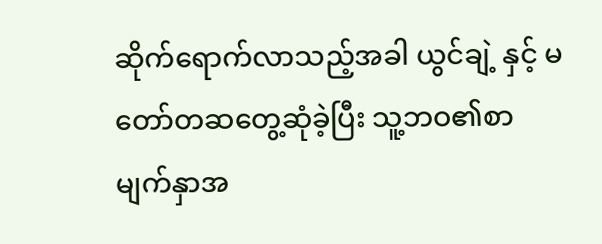ဆိုက်ရောက်လာသည့်အခါ ယွင်ချဲ့ နှင့် မတော်တဆတွေ့ဆုံခဲ့ပြီး သူ့ဘဝ၏စာမျက်နှာအ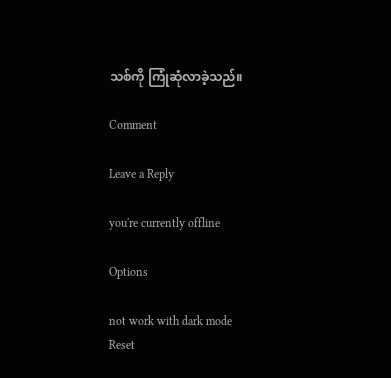သစ်ကို ကြုံဆုံလာခဲ့သည်။

Comment

Leave a Reply

you're currently offline

Options

not work with dark mode
Reset